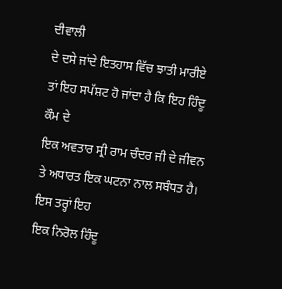ਦੀਵਾਲੀ
ਦੇ ਦਸੇ ਜਾਂਦੇ ਇਤਹਾਸ ਵਿੱਚ ਝਾਤੀ ਮਾਰੀਏ ਤਾਂ ਇਹ ਸਪੱਸ਼ਟ ਹੋ ਜਾਂਦਾ ਹੈ ਕਿ ਇਹ ਹਿੰਦੂ ਕੌਮ ਦੇ
ਇਕ ਅਵਤਾਰ ਸ੍ਰੀ ਰਾਮ ਚੰਦਰ ਜੀ ਦੇ ਜੀਵਨ ਤੇ ਅਧਾਰਤ ਇਕ ਘਟਨਾ ਨਾਲ ਸਬੰਧਤ ਹੈ। ਇਸ ਤਰ੍ਹਾਂ ਇਹ
ਇਕ ਨਿਰੋਲ ਹਿੰਦੂ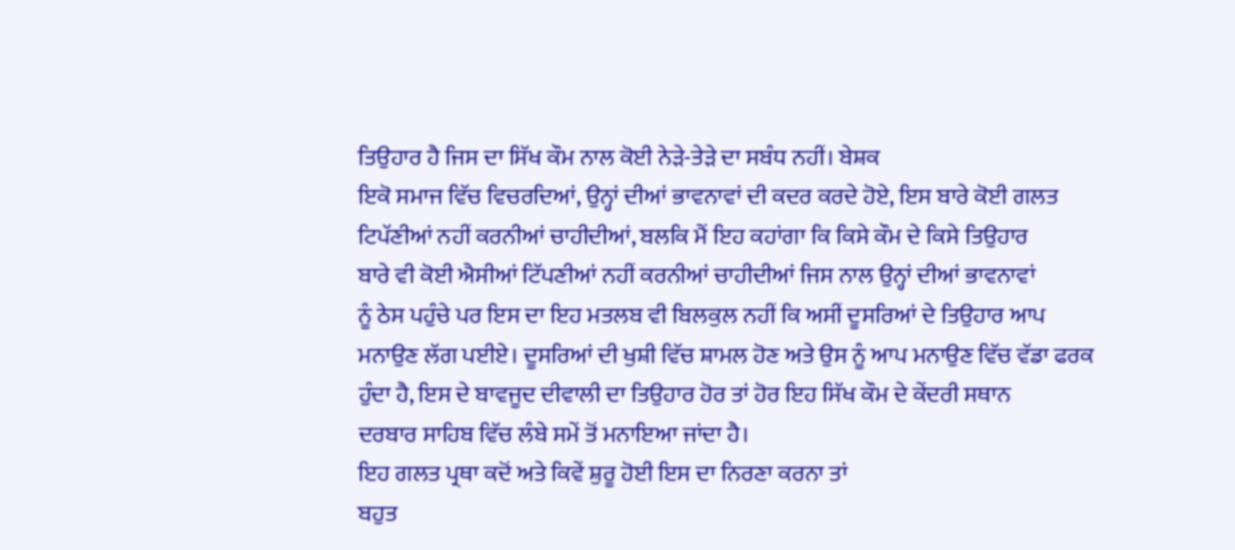ਤਿਉਹਾਰ ਹੈ ਜਿਸ ਦਾ ਸਿੱਖ ਕੌਮ ਨਾਲ ਕੋਈ ਨੇੜੇ-ਤੇੜੇ ਦਾ ਸਬੰਧ ਨਹੀਂ। ਬੇਸ਼ਕ
ਇਕੋ ਸਮਾਜ ਵਿੱਚ ਵਿਚਰਦਿਆਂ, ਉਨ੍ਹਾਂ ਦੀਆਂ ਭਾਵਨਾਵਾਂ ਦੀ ਕਦਰ ਕਰਦੇ ਹੋਏ, ਇਸ ਬਾਰੇ ਕੋਈ ਗਲਤ
ਟਿਪੱਣੀਆਂ ਨਹੀਂ ਕਰਨੀਆਂ ਚਾਹੀਦੀਆਂ, ਬਲਕਿ ਮੈਂ ਇਹ ਕਹਾਂਗਾ ਕਿ ਕਿਸੇ ਕੌਮ ਦੇ ਕਿਸੇ ਤਿਉਹਾਰ
ਬਾਰੇ ਵੀ ਕੋਈ ਐਸੀਆਂ ਟਿੱਪਣੀਆਂ ਨਹੀਂ ਕਰਨੀਆਂ ਚਾਹੀਦੀਆਂ ਜਿਸ ਨਾਲ ਉਨ੍ਹਾਂ ਦੀਆਂ ਭਾਵਨਾਵਾਂ
ਨੂੰ ਠੇਸ ਪਹੁੰਚੇ ਪਰ ਇਸ ਦਾ ਇਹ ਮਤਲਬ ਵੀ ਬਿਲਕੁਲ ਨਹੀਂ ਕਿ ਅਸੀਂ ਦੂਸਰਿਆਂ ਦੇ ਤਿਉਹਾਰ ਆਪ
ਮਨਾਉਣ ਲੱਗ ਪਈਏ। ਦੂਸਰਿਆਂ ਦੀ ਖੁਸ਼ੀ ਵਿੱਚ ਸ਼ਾਮਲ ਹੋਣ ਅਤੇ ਉਸ ਨੂੰ ਆਪ ਮਨਾਉਣ ਵਿੱਚ ਵੱਡਾ ਫਰਕ
ਹੁੰਦਾ ਹੈ, ਇਸ ਦੇ ਬਾਵਜੂਦ ਦੀਵਾਲੀ ਦਾ ਤਿਉਹਾਰ ਹੋਰ ਤਾਂ ਹੋਰ ਇਹ ਸਿੱਖ ਕੌਮ ਦੇ ਕੇਂਦਰੀ ਸਥਾਨ
ਦਰਬਾਰ ਸਾਹਿਬ ਵਿੱਚ ਲੰਬੇ ਸਮੇਂ ਤੋਂ ਮਨਾਇਆ ਜਾਂਦਾ ਹੈ।
ਇਹ ਗਲਤ ਪ੍ਰਥਾ ਕਦੋਂ ਅਤੇ ਕਿਵੇਂ ਸ਼ੁਰੂ ਹੋਈ ਇਸ ਦਾ ਨਿਰਣਾ ਕਰਨਾ ਤਾਂ
ਬਹੁਤ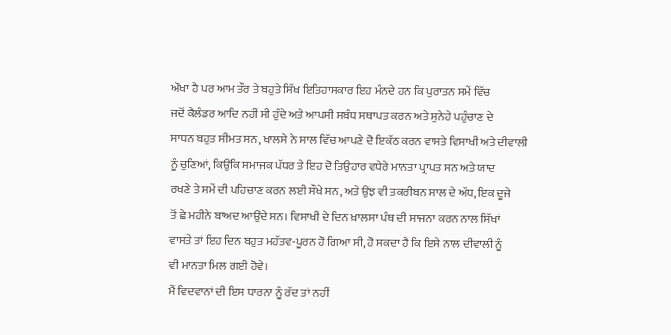ਔਖਾ ਹੈ ਪਰ ਆਮ ਤੌਰ ਤੇ ਬਹੁਤੇ ਸਿੱਖ ਇਤਿਹਾਸਕਾਰ ਇਹ ਮੰਨਦੇ ਹਨ ਕਿ ਪੁਰਾਤਨ ਸਮੇਂ ਵਿੱਚ
ਜਦੋਂ ਕੈਲੰਡਰ ਆਦਿ ਨਹੀਂ ਸੀ ਹੁੰਦੇ ਅਤੇ ਆਪਸੀ ਸਬੰਧ ਸਥਾਪਤ ਕਰਨ ਅਤੇ ਸੁਨੇਹੇ ਪਹੁੰਚਾਣ ਦੇ
ਸਾਧਨ ਬਹੁਤ ਸੀਮਤ ਸਨ, ਖਾਲਸੇ ਨੇ ਸਾਲ ਵਿੱਚ ਆਪਣੇ ਦੋ ਇਕੱਠ ਕਰਨ ਵਾਸਤੇ ਵਿਸਾਖੀ ਅਤੇ ਦੀਵਾਲੀ
ਨੂੰ ਚੁਣਿਆਂ, ਕਿਉਂਕਿ ਸਮਾਜਕ ਪੱਧਰ ਤੇ ਇਹ ਦੋ ਤਿਉਹਾਰ ਵਧੇਰੇ ਮਾਨਤਾ ਪ੍ਰਾਪਤ ਸਨ ਅਤੇ ਯਾਦ
ਰਖਣੇ ਤੇ ਸਮੇਂ ਦੀ ਪਹਿਚਾਣ ਕਰਨ ਲਈ ਸੌਖੇ ਸਨ, ਅਤੇ ਉਂਝ ਵੀ ਤਕਰੀਬਨ ਸਾਲ ਦੇ ਅੱਧ, ਇਕ ਦੂਜੇ
ਤੋਂ ਛੇ ਮਹੀਨੇ ਬਾਅਦ ਆਉਂਦੇ ਸਨ। ਵਿਸਾਖੀ ਦੇ ਦਿਨ ਖ਼ਾਲਸਾ ਪੰਥ ਦੀ ਸਾਜਨਾ ਕਰਨ ਨਾਲ ਸਿੱਖਾਂ
ਵਾਸਤੇ ਤਾਂ ਇਹ ਦਿਨ ਬਹੁਤ ਮਹੱਤਵ-ਪੂਰਨ ਹੋ ਗਿਆ ਸੀ, ਹੋ ਸਕਦਾ ਹੈ ਕਿ ਇਸੇ ਨਾਲ ਦੀਵਾਲੀ ਨੂੰ
ਵੀ ਮਾਨਤਾ ਮਿਲ ਗਈ ਹੋਵੇ।
ਮੈਂ ਵਿਦਵਾਨਾਂ ਦੀ ਇਸ ਧਾਰਨਾ ਨੂੰ ਰੱਦ ਤਾਂ ਨਹੀਂ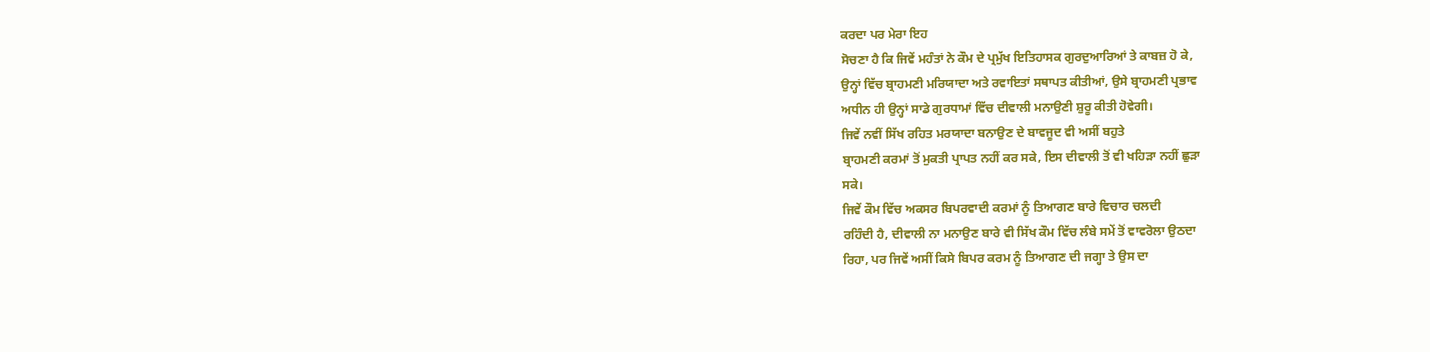ਕਰਦਾ ਪਰ ਮੇਰਾ ਇਹ
ਸੋਚਣਾ ਹੈ ਕਿ ਜਿਵੇਂ ਮਹੰਤਾਂ ਨੇ ਕੌਮ ਦੇ ਪ੍ਰਮੁੱਖ ਇਤਿਹਾਸਕ ਗੁਰਦੁਆਰਿਆਂ ਤੇ ਕਾਬਜ਼ ਹੋ ਕੇ,
ਉਨ੍ਹਾਂ ਵਿੱਚ ਬ੍ਰਾਹਮਣੀ ਮਰਿਯਾਦਾ ਅਤੇ ਰਵਾਇਤਾਂ ਸਥਾਪਤ ਕੀਤੀਆਂ, ਉਸੇ ਬ੍ਰਾਹਮਣੀ ਪ੍ਰਭਾਵ
ਅਧੀਨ ਹੀ ਉਨ੍ਹਾਂ ਸਾਡੇ ਗੁਰਧਾਮਾਂ ਵਿੱਚ ਦੀਵਾਲੀ ਮਨਾਉਣੀ ਸ਼ੁਰੂ ਕੀਤੀ ਹੋਵੇਗੀ।
ਜਿਵੇਂ ਨਵੀਂ ਸਿੱਖ ਰਹਿਤ ਮਰਯਾਦਾ ਬਨਾਉਣ ਦੇ ਬਾਵਜੂਦ ਵੀ ਅਸੀਂ ਬਹੁਤੇ
ਬ੍ਰਾਹਮਣੀ ਕਰਮਾਂ ਤੋਂ ਮੁਕਤੀ ਪ੍ਰਾਪਤ ਨਹੀਂ ਕਰ ਸਕੇ, ਇਸ ਦੀਵਾਲੀ ਤੋਂ ਵੀ ਖਹਿੜਾ ਨਹੀਂ ਛੁੜਾ
ਸਕੇ।
ਜਿਵੇਂ ਕੌਮ ਵਿੱਚ ਅਕਸਰ ਬਿਪਰਵਾਦੀ ਕਰਮਾਂ ਨੂੰ ਤਿਆਗਣ ਬਾਰੇ ਵਿਚਾਰ ਚਲਦੀ
ਰਹਿੰਦੀ ਹੈ, ਦੀਵਾਲੀ ਨਾ ਮਨਾਉਣ ਬਾਰੇ ਵੀ ਸਿੱਖ ਕੌਮ ਵਿੱਚ ਲੰਬੇ ਸਮੇਂ ਤੋਂ ਵਾਵਰੋਲਾ ਉਠਦਾ
ਰਿਹਾ, ਪਰ ਜਿਵੇਂ ਅਸੀਂ ਕਿਸੇ ਬਿਪਰ ਕਰਮ ਨੂੰ ਤਿਆਗਣ ਦੀ ਜਗ੍ਹਾ ਤੇ ਉਸ ਦਾ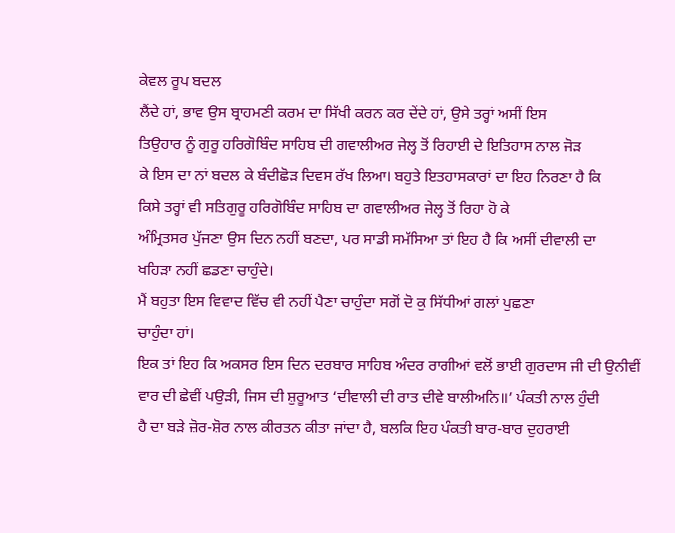ਕੇਵਲ ਰੂਪ ਬਦਲ
ਲੈਂਦੇ ਹਾਂ, ਭਾਵ ਉਸ ਬ੍ਰਾਹਮਣੀ ਕਰਮ ਦਾ ਸਿੱਖੀ ਕਰਨ ਕਰ ਦੇਂਦੇ ਹਾਂ, ਉਸੇ ਤਰ੍ਹਾਂ ਅਸੀਂ ਇਸ
ਤਿਉਹਾਰ ਨੂੰ ਗੁਰੂ ਹਰਿਗੋਬਿੰਦ ਸਾਹਿਬ ਦੀ ਗਵਾਲੀਅਰ ਜੇਲ੍ਹ ਤੋਂ ਰਿਹਾਈ ਦੇ ਇਤਿਹਾਸ ਨਾਲ ਜੋੜ
ਕੇ ਇਸ ਦਾ ਨਾਂ ਬਦਲ ਕੇ ਬੰਦੀਛੋੜ ਦਿਵਸ ਰੱਖ ਲਿਆ। ਬਹੁਤੇ ਇਤਹਾਸਕਾਰਾਂ ਦਾ ਇਹ ਨਿਰਣਾ ਹੈ ਕਿ
ਕਿਸੇ ਤਰ੍ਹਾਂ ਵੀ ਸਤਿਗੁਰੂ ਹਰਿਗੋਬਿੰਦ ਸਾਹਿਬ ਦਾ ਗਵਾਲੀਅਰ ਜੇਲ੍ਹ ਤੋਂ ਰਿਹਾ ਹੋ ਕੇ
ਅੰਮ੍ਰਿਤਸਰ ਪੁੱਜਣਾ ਉਸ ਦਿਨ ਨਹੀਂ ਬਣਦਾ, ਪਰ ਸਾਡੀ ਸਮੱਸਿਆ ਤਾਂ ਇਹ ਹੈ ਕਿ ਅਸੀਂ ਦੀਵਾਲੀ ਦਾ
ਖਹਿੜਾ ਨਹੀਂ ਛਡਣਾ ਚਾਹੁੰਦੇ।
ਮੈਂ ਬਹੁਤਾ ਇਸ ਵਿਵਾਦ ਵਿੱਚ ਵੀ ਨਹੀਂ ਪੈਣਾ ਚਾਹੁੰਦਾ ਸਗੋਂ ਦੋ ਕੁ ਸਿੱਧੀਆਂ ਗਲਾਂ ਪੁਛਣਾ
ਚਾਹੁੰਦਾ ਹਾਂ।
ਇਕ ਤਾਂ ਇਹ ਕਿ ਅਕਸਰ ਇਸ ਦਿਨ ਦਰਬਾਰ ਸਾਹਿਬ ਅੰਦਰ ਰਾਗੀਆਂ ਵਲੋਂ ਭਾਈ ਗੁਰਦਾਸ ਜੀ ਦੀ ਉਨੀਵੀਂ
ਵਾਰ ਦੀ ਛੇਵੀਂ ਪਉੜੀ, ਜਿਸ ਦੀ ਸ਼ੁਰੂਆਤ ‘ਦੀਵਾਲੀ ਦੀ ਰਾਤ ਦੀਵੇ ਬਾਲੀਅਨਿ॥’ ਪੰਕਤੀ ਨਾਲ ਹੁੰਦੀ
ਹੈ ਦਾ ਬੜੇ ਜ਼ੋਰ-ਸ਼ੋਰ ਨਾਲ ਕੀਰਤਨ ਕੀਤਾ ਜਾਂਦਾ ਹੈ, ਬਲਕਿ ਇਹ ਪੰਕਤੀ ਬਾਰ-ਬਾਰ ਦੁਹਰਾਈ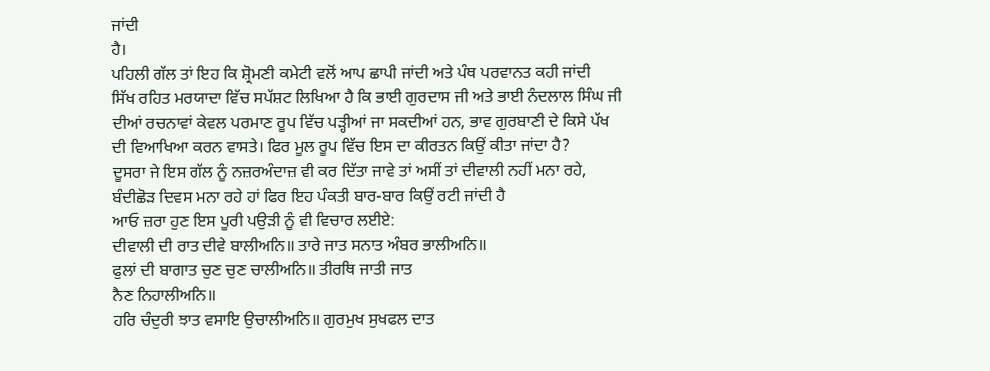ਜਾਂਦੀ
ਹੈ।
ਪਹਿਲੀ ਗੱਲ ਤਾਂ ਇਹ ਕਿ ਸ਼੍ਰੋਮਣੀ ਕਮੇਟੀ ਵਲੋਂ ਆਪ ਛਾਪੀ ਜਾਂਦੀ ਅਤੇ ਪੰਥ ਪਰਵਾਨਤ ਕਹੀ ਜਾਂਦੀ
ਸਿੱਖ ਰਹਿਤ ਮਰਯਾਦਾ ਵਿੱਚ ਸਪੱਸ਼ਟ ਲਿਖਿਆ ਹੈ ਕਿ ਭਾਈ ਗੁਰਦਾਸ ਜੀ ਅਤੇ ਭਾਈ ਨੰਦਲਾਲ ਸਿੰਘ ਜੀ
ਦੀਆਂ ਰਚਨਾਵਾਂ ਕੇਵਲ ਪਰਮਾਣ ਰੂਪ ਵਿੱਚ ਪੜ੍ਹੀਆਂ ਜਾ ਸਕਦੀਆਂ ਹਨ, ਭਾਵ ਗੁਰਬਾਣੀ ਦੇ ਕਿਸੇ ਪੱਖ
ਦੀ ਵਿਆਖਿਆ ਕਰਨ ਵਾਸਤੇ। ਫਿਰ ਮੂਲ ਰੂਪ ਵਿੱਚ ਇਸ ਦਾ ਕੀਰਤਨ ਕਿਉਂ ਕੀਤਾ ਜਾਂਦਾ ਹੈ?
ਦੂਸਰਾ ਜੇ ਇਸ ਗੱਲ ਨੂੰ ਨਜ਼ਰਅੰਦਾਜ਼ ਵੀ ਕਰ ਦਿੱਤਾ ਜਾਵੇ ਤਾਂ ਅਸੀਂ ਤਾਂ ਦੀਵਾਲੀ ਨਹੀਂ ਮਨਾ ਰਹੇ,
ਬੰਦੀਛੋੜ ਦਿਵਸ ਮਨਾ ਰਹੇ ਹਾਂ ਫਿਰ ਇਹ ਪੰਕਤੀ ਬਾਰ-ਬਾਰ ਕਿਉਂ ਰਟੀ ਜਾਂਦੀ ਹੈ
ਆਓ ਜ਼ਰਾ ਹੁਣ ਇਸ ਪੂਰੀ ਪਉੜੀ ਨੂੰ ਵੀ ਵਿਚਾਰ ਲਈਏ:
ਦੀਵਾਲੀ ਦੀ ਰਾਤ ਦੀਵੇ ਬਾਲੀਅਨਿ॥ ਤਾਰੇ ਜਾਤ ਸਨਾਤ ਅੰਬਰ ਭਾਲੀਅਨਿ॥
ਫੁਲਾਂ ਦੀ ਬਾਗਾਤ ਚੁਣ ਚੁਣ ਚਾਲੀਅਨਿ॥ ਤੀਰਥਿ ਜਾਤੀ ਜਾਤ
ਨੈਣ ਨਿਹਾਲੀਅਨਿ॥
ਹਰਿ ਚੰਦੁਰੀ ਝਾਤ ਵਸਾਇ ਉਚਾਲੀਅਨਿ॥ ਗੁਰਮੁਖ ਸੁਖਫਲ ਦਾਤ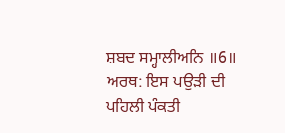ਸ਼ਬਦ ਸਮ੍ਹਾਲੀਅਨਿ ॥6॥
ਅਰਥ: ਇਸ ਪਉੜੀ ਦੀ ਪਹਿਲੀ ਪੰਕਤੀ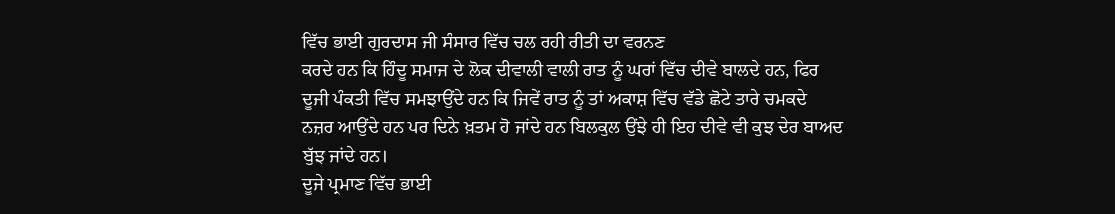ਵਿੱਚ ਭਾਈ ਗੁਰਦਾਸ ਜੀ ਸੰਸਾਰ ਵਿੱਚ ਚਲ ਰਹੀ ਰੀਤੀ ਦਾ ਵਰਨਣ
ਕਰਦੇ ਹਨ ਕਿ ਹਿੰਦੂ ਸਮਾਜ ਦੇ ਲੋਕ ਦੀਵਾਲੀ ਵਾਲੀ ਰਾਤ ਨੂੰ ਘਰਾਂ ਵਿੱਚ ਦੀਵੇ ਬਾਲਦੇ ਹਨ, ਫਿਰ
ਦੂਜੀ ਪੰਕਤੀ ਵਿੱਚ ਸਮਝਾਉਂਦੇ ਹਨ ਕਿ ਜਿਵੇਂ ਰਾਤ ਨੂੰ ਤਾਂ ਅਕਾਸ਼ ਵਿੱਚ ਵੱਡੇ ਛੋਟੇ ਤਾਰੇ ਚਮਕਦੇ
ਨਜ਼ਰ ਆਉਂਦੇ ਹਨ ਪਰ ਦਿਨੇ ਖ਼ਤਮ ਹੋ ਜਾਂਦੇ ਹਨ ਬਿਲਕੁਲ ਉਂਝੇ ਹੀ ਇਹ ਦੀਵੇ ਵੀ ਕੁਝ ਦੇਰ ਬਾਅਦ
ਬੁੱਝ ਜਾਂਦੇ ਹਨ।
ਦੂਜੇ ਪ੍ਰਮਾਣ ਵਿੱਚ ਭਾਈ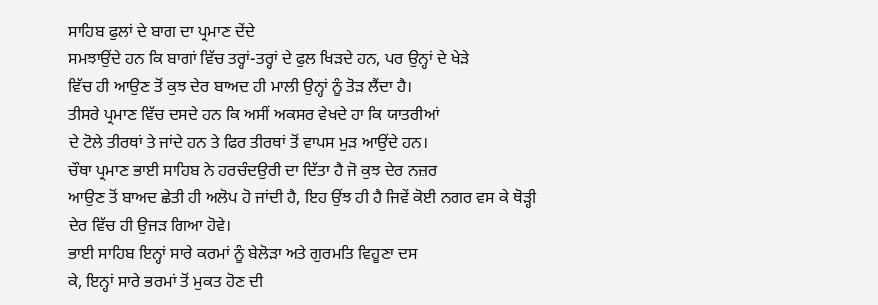ਸਾਹਿਬ ਫੁਲਾਂ ਦੇ ਬਾਗ ਦਾ ਪ੍ਰਮਾਣ ਦੇਂਦੇ
ਸਮਝਾਉਂਦੇ ਹਨ ਕਿ ਬਾਗਾਂ ਵਿੱਚ ਤਰ੍ਹਾਂ-ਤਰ੍ਹਾਂ ਦੇ ਫੁਲ ਖਿੜਦੇ ਹਨ, ਪਰ ਉਨ੍ਹਾਂ ਦੇ ਖੇੜੇ
ਵਿੱਚ ਹੀ ਆਉਣ ਤੋਂ ਕੁਝ ਦੇਰ ਬਾਅਦ ਹੀ ਮਾਲੀ ਉਨ੍ਹਾਂ ਨੂੰ ਤੋੜ ਲੈਂਦਾ ਹੈ।
ਤੀਸਰੇ ਪ੍ਰਮਾਣ ਵਿੱਚ ਦਸਦੇ ਹਨ ਕਿ ਅਸੀਂ ਅਕਸਰ ਵੇਖਦੇ ਹਾ ਕਿ ਯਾਤਰੀਆਂ
ਦੇ ਟੋਲੇ ਤੀਰਥਾਂ ਤੇ ਜਾਂਦੇ ਹਨ ਤੇ ਫਿਰ ਤੀਰਥਾਂ ਤੋਂ ਵਾਪਸ ਮੁੜ ਆਉਂਦੇ ਹਨ।
ਚੌਥਾ ਪ੍ਰਮਾਣ ਭਾਈ ਸਾਹਿਬ ਨੇ ਹਰਚੰਦਉਰੀ ਦਾ ਦਿੱਤਾ ਹੈ ਜੋ ਕੁਝ ਦੇਰ ਨਜ਼ਰ
ਆਉਣ ਤੋਂ ਬਾਅਦ ਛੇਤੀ ਹੀ ਅਲੋਪ ਹੋ ਜਾਂਦੀ ਹੈ, ਇਹ ਉਂਝ ਹੀ ਹੈ ਜਿਵੇਂ ਕੋਈ ਨਗਰ ਵਸ ਕੇ ਥੋੜ੍ਹੀ
ਦੇਰ ਵਿੱਚ ਹੀ ਉਜੜ ਗਿਆ ਹੋਵੇ।
ਭਾਈ ਸਾਹਿਬ ਇਨ੍ਹਾਂ ਸਾਰੇ ਕਰਮਾਂ ਨੂੰ ਬੇਲੋੜਾ ਅਤੇ ਗੁਰਮਤਿ ਵਿਹੂਣਾ ਦਸ
ਕੇ, ਇਨ੍ਹਾਂ ਸਾਰੇ ਭਰਮਾਂ ਤੋਂ ਮੁਕਤ ਹੋਣ ਦੀ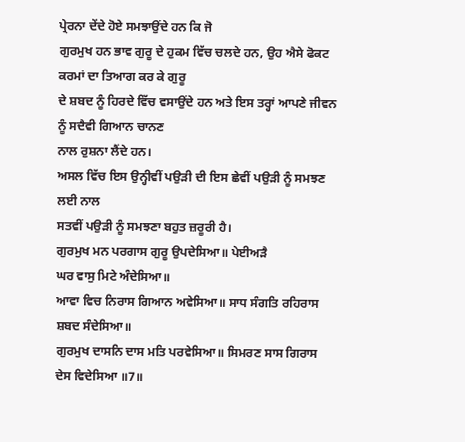ਪ੍ਰੇਰਨਾ ਦੇਂਦੇ ਹੋਏ ਸਮਝਾਉਂਦੇ ਹਨ ਕਿ ਜੋ
ਗੁਰਮੁਖ ਹਨ ਭਾਵ ਗੁਰੂ ਦੇ ਹੁਕਮ ਵਿੱਚ ਚਲਦੇ ਹਨ, ਉਹ ਐਸੇ ਫੋਕਟ ਕਰਮਾਂ ਦਾ ਤਿਆਗ ਕਰ ਕੇ ਗੁਰੂ
ਦੇ ਸ਼ਬਦ ਨੂੰ ਹਿਰਦੇ ਵਿੱਚ ਵਸਾਉਂਦੇ ਹਨ ਅਤੇ ਇਸ ਤਰ੍ਹਾਂ ਆਪਣੇ ਜੀਵਨ ਨੂੰ ਸਦੈਵੀ ਗਿਆਨ ਚਾਨਣ
ਨਾਲ ਰੁਸ਼ਨਾ ਲੈਂਦੇ ਹਨ।
ਅਸਲ ਵਿੱਚ ਇਸ ਉਨ੍ਹੀਵੀਂ ਪਉੜੀ ਦੀ ਇਸ ਛੇਵੀਂ ਪਉੜੀ ਨੂੰ ਸਮਝਣ ਲਈ ਨਾਲ
ਸਤਵੀਂ ਪਉੜੀ ਨੂੰ ਸਮਝਣਾ ਬਹੁਤ ਜ਼ਰੂਰੀ ਹੈ।
ਗੁਰਮੁਖ ਮਨ ਪਰਗਾਸ ਗੁਰੂ ਉਪਦੇਸਿਆ॥ ਪੇਈਅੜੈ
ਘਰ ਵਾਸੁ ਮਿਟੇ ਅੰਦੇਸਿਆ॥
ਆਵਾ ਵਿਚ ਨਿਰਾਸ ਗਿਆਨ ਅਵੇਸਿਆ॥ ਸਾਧ ਸੰਗਤਿ ਰਹਿਰਾਸ
ਸ਼ਬਦ ਸੰਦੇਸਿਆ॥
ਗੁਰਮੁਖ ਦਾਸਨਿ ਦਾਸ ਮਤਿ ਪਰਵੇਸਿਆ॥ ਸਿਮਰਣ ਸਾਸ ਗਿਰਾਸ
ਦੇਸ ਵਿਦੇਸਿਆ ॥7॥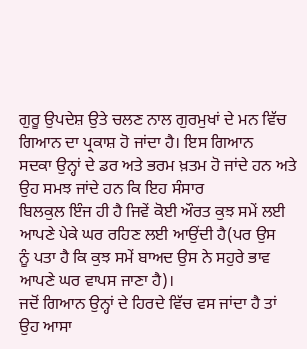ਗੁਰੂ ਉਪਦੇਸ਼ ਉਤੇ ਚਲਣ ਨਾਲ ਗੁਰਮੁਖਾਂ ਦੇ ਮਨ ਵਿੱਚ ਗਿਆਨ ਦਾ ਪ੍ਰਕਾਸ਼ ਹੋ ਜਾਂਦਾ ਹੈ। ਇਸ ਗਿਆਨ
ਸਦਕਾ ਉਨ੍ਹਾਂ ਦੇ ਡਰ ਅਤੇ ਭਰਮ ਖ਼ਤਮ ਹੋ ਜਾਂਦੇ ਹਨ ਅਤੇ ਉਹ ਸਮਝ ਜਾਂਦੇ ਹਨ ਕਿ ਇਹ ਸੰਸਾਰ
ਬਿਲਕੁਲ ਇੰਜ ਹੀ ਹੈ ਜਿਵੇਂ ਕੋਈ ਔਰਤ ਕੁਝ ਸਮੇਂ ਲਈ ਆਪਣੇ ਪੇਕੇ ਘਰ ਰਹਿਣ ਲਈ ਆਉਂਦੀ ਹੈ(ਪਰ ਉਸ
ਨੂੰ ਪਤਾ ਹੈ ਕਿ ਕੁਝ ਸਮੇਂ ਬਾਅਦ ਉਸ ਨੇ ਸਹੁਰੇ ਭਾਵ ਆਪਣੇ ਘਰ ਵਾਪਸ ਜਾਣਾ ਹੈ)।
ਜਦੋਂ ਗਿਆਨ ਉਨ੍ਹਾਂ ਦੇ ਹਿਰਦੇ ਵਿੱਚ ਵਸ ਜਾਂਦਾ ਹੈ ਤਾਂ ਉਹ ਆਸਾ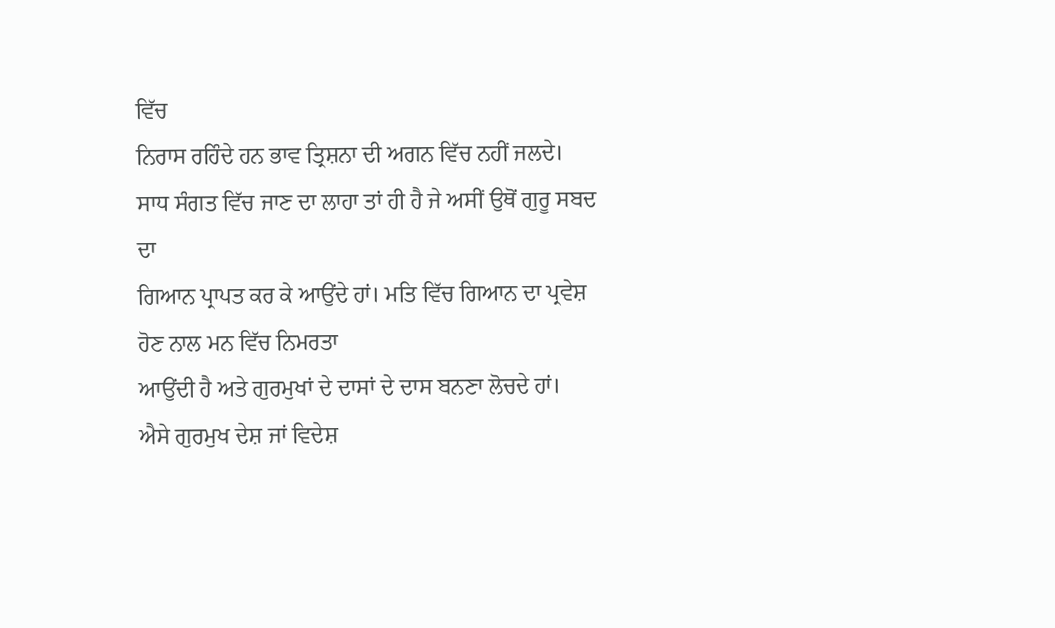ਵਿੱਚ
ਨਿਰਾਸ ਰਹਿੰਦੇ ਹਨ ਭਾਵ ਤ੍ਰਿਸ਼ਨਾ ਦੀ ਅਗਨ ਵਿੱਚ ਨਹੀਂ ਜਲਦੇ।
ਸਾਧ ਸੰਗਤ ਵਿੱਚ ਜਾਣ ਦਾ ਲਾਹਾ ਤਾਂ ਹੀ ਹੈ ਜੇ ਅਸੀਂ ਉਥੋਂ ਗੁਰੂ ਸਬਦ ਦਾ
ਗਿਆਨ ਪ੍ਰਾਪਤ ਕਰ ਕੇ ਆਉਂਦੇ ਹਾਂ। ਮਤਿ ਵਿੱਚ ਗਿਆਨ ਦਾ ਪ੍ਰਵੇਸ਼ ਹੋਣ ਨਾਲ ਮਨ ਵਿੱਚ ਨਿਮਰਤਾ
ਆਉਂਦੀ ਹੈ ਅਤੇ ਗੁਰਮੁਖਾਂ ਦੇ ਦਾਸਾਂ ਦੇ ਦਾਸ ਬਨਣਾ ਲੋਚਦੇ ਹਾਂ।
ਐਸੇ ਗੁਰਮੁਖ ਦੇਸ਼ ਜਾਂ ਵਿਦੇਸ਼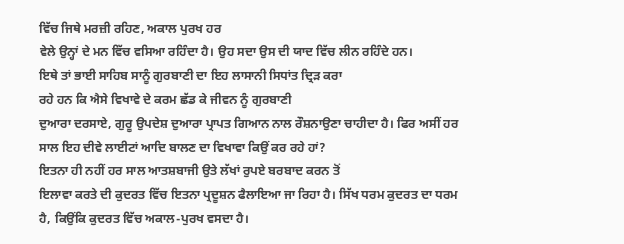ਵਿੱਚ ਜਿਥੇ ਮਰਜ਼ੀ ਰਹਿਣ, ਅਕਾਲ ਪੁਰਖ ਹਰ
ਵੇਲੇ ਉਨ੍ਹਾਂ ਦੇ ਮਨ ਵਿੱਚ ਵਸਿਆ ਰਹਿੰਦਾ ਹੈ। ਉਹ ਸਦਾ ਉਸ ਦੀ ਯਾਦ ਵਿੱਚ ਲੀਨ ਰਹਿੰਦੇ ਹਨ।
ਇਥੇ ਤਾਂ ਭਾਈ ਸਾਹਿਬ ਸਾਨੂੰ ਗੁਰਬਾਣੀ ਦਾ ਇਹ ਲਾਸਾਨੀ ਸਿਧਾਂਤ ਦ੍ਰਿੜ ਕਰਾ
ਰਹੇ ਹਨ ਕਿ ਐਸੇ ਵਿਖਾਵੇ ਦੇ ਕਰਮ ਛੱਡ ਕੇ ਜੀਵਨ ਨੂੰ ਗੁਰਬਾਣੀ
ਦੁਆਰਾ ਦਰਸਾਏ, ਗੁਰੂ ਉਪਦੇਸ਼ ਦੁਆਰਾ ਪ੍ਰਾਪਤ ਗਿਆਨ ਨਾਲ ਰੌਸ਼ਨਾਉਣਾ ਚਾਹੀਦਾ ਹੈ। ਫਿਰ ਅਸੀਂ ਹਰ
ਸਾਲ ਇਹ ਦੀਵੇ ਲਾਈਟਾਂ ਆਦਿ ਬਾਲਣ ਦਾ ਵਿਖਾਵਾ ਕਿਉਂ ਕਰ ਰਹੇ ਹਾਂ?
ਇਤਨਾ ਹੀ ਨਹੀਂ ਹਰ ਸਾਲ ਆਤਸ਼ਬਾਜੀ ਉਤੇ ਲੱਖਾਂ ਰੁਪਏ ਬਰਬਾਦ ਕਰਨ ਤੋਂ
ਇਲਾਵਾ ਕਰਤੇ ਦੀ ਕੁਦਰਤ ਵਿੱਚ ਇਤਨਾ ਪ੍ਰਦੂਸ਼ਨ ਫੈਲਾਇਆ ਜਾ ਰਿਹਾ ਹੈ। ਸਿੱਖ ਧਰਮ ਕੁਦਰਤ ਦਾ ਧਰਮ
ਹੈ, ਕਿਉਂਕਿ ਕੁਦਰਤ ਵਿੱਚ ਅਕਾਲ-ਪੁਰਖ ਵਸਦਾ ਹੈ।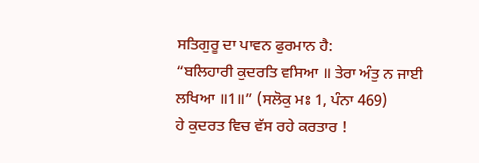ਸਤਿਗੁਰੂ ਦਾ ਪਾਵਨ ਫੁਰਮਾਨ ਹੈ:
“ਬਲਿਹਾਰੀ ਕੁਦਰਤਿ ਵਸਿਆ ॥ ਤੇਰਾ ਅੰਤੁ ਨ ਜਾਈ
ਲਖਿਆ ॥1॥” (ਸਲੋਕੁ ਮਃ 1, ਪੰਨਾ 469)
ਹੇ ਕੁਦਰਤ ਵਿਚ ਵੱਸ ਰਹੇ ਕਰਤਾਰ !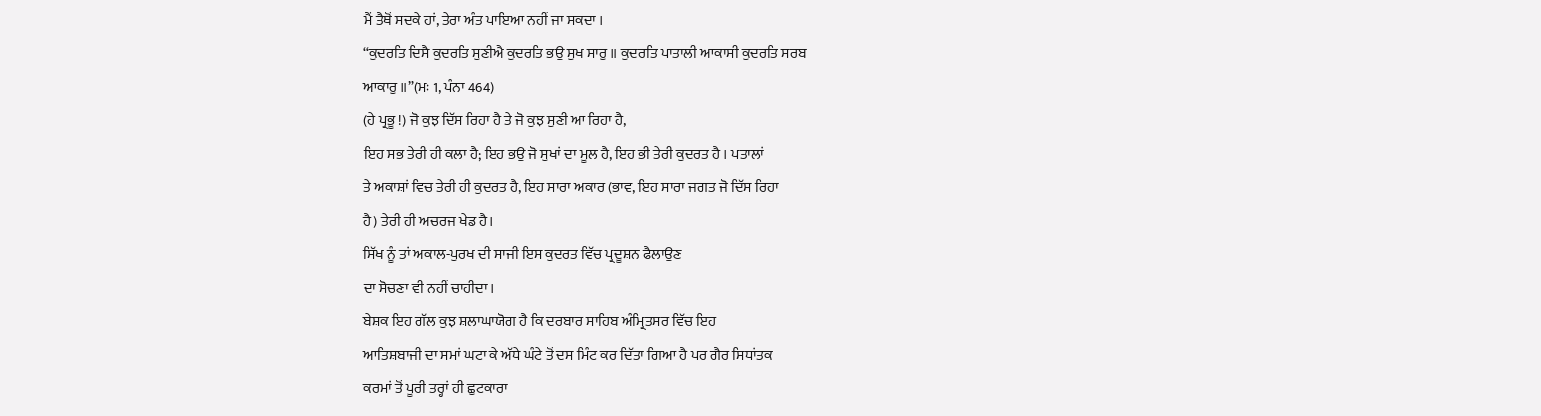ਮੈਂ ਤੈਥੋਂ ਸਦਕੇ ਹਾਂ, ਤੇਰਾ ਅੰਤ ਪਾਇਆ ਨਹੀਂ ਜਾ ਸਕਦਾ ।
“ਕੁਦਰਤਿ ਦਿਸੈ ਕੁਦਰਤਿ ਸੁਣੀਐ ਕੁਦਰਤਿ ਭਉ ਸੁਖ ਸਾਰੁ ॥ ਕੁਦਰਤਿ ਪਾਤਾਲੀ ਆਕਾਸੀ ਕੁਦਰਤਿ ਸਰਬ
ਆਕਾਰੁ ॥”(ਮਃ 1, ਪੰਨਾ 464)
(ਹੇ ਪ੍ਰਭੂ !) ਜੋ ਕੁਝ ਦਿੱਸ ਰਿਹਾ ਹੈ ਤੇ ਜੋ ਕੁਝ ਸੁਣੀ ਆ ਰਿਹਾ ਹੈ,
ਇਹ ਸਭ ਤੇਰੀ ਹੀ ਕਲਾ ਹੈ; ਇਹ ਭਉ ਜੋ ਸੁਖਾਂ ਦਾ ਮੂਲ ਹੈ, ਇਹ ਭੀ ਤੇਰੀ ਕੁਦਰਤ ਹੈ । ਪਤਾਲਾਂ
ਤੇ ਅਕਾਸ਼ਾਂ ਵਿਚ ਤੇਰੀ ਹੀ ਕੁਦਰਤ ਹੈ, ਇਹ ਸਾਰਾ ਅਕਾਰ (ਭਾਵ, ਇਹ ਸਾਰਾ ਜਗਤ ਜੋ ਦਿੱਸ ਰਿਹਾ
ਹੈ) ਤੇਰੀ ਹੀ ਅਚਰਜ ਖੇਡ ਹੈ।
ਸਿੱਖ ਨੂੰ ਤਾਂ ਅਕਾਲ-ਪੁਰਖ ਦੀ ਸਾਜੀ ਇਸ ਕੁਦਰਤ ਵਿੱਚ ਪ੍ਰਦੂਸ਼ਨ ਫੈਲਾਉਣ
ਦਾ ਸੋਚਣਾ ਵੀ ਨਹੀਂ ਚਾਹੀਦਾ।
ਬੇਸ਼ਕ ਇਹ ਗੱਲ ਕੁਝ ਸ਼ਲਾਘਾਯੋਗ ਹੈ ਕਿ ਦਰਬਾਰ ਸਾਹਿਬ ਅੰਮ੍ਰਿਤਸਰ ਵਿੱਚ ਇਹ
ਆਤਿਸ਼ਬਾਜੀ ਦਾ ਸਮਾਂ ਘਟਾ ਕੇ ਅੱਧੇ ਘੰਟੇ ਤੋਂ ਦਸ ਮਿੰਟ ਕਰ ਦਿੱਤਾ ਗਿਆ ਹੈ ਪਰ ਗੈਰ ਸਿਧਾਂਤਕ
ਕਰਮਾਂ ਤੋਂ ਪੂਰੀ ਤਰ੍ਹਾਂ ਹੀ ਛੁਟਕਾਰਾ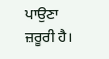ਪਾਉਣਾ ਜ਼ਰੂਰੀ ਹੈ।